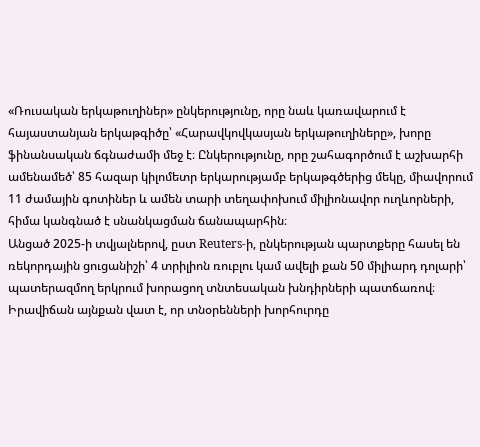«Ռուսական երկաթուղիներ» ընկերությունը, որը նաև կառավարում է հայաստանյան երկաթգիծը՝ «Հարավկովկասյան երկաթուղիները», խորը ֆինանսական ճգնաժամի մեջ է։ Ընկերությունը, որը շահագործում է աշխարհի ամենամեծ՝ 85 հազար կիլոմետր երկարությամբ երկաթգծերից մեկը, միավորում 11 ժամային գոտիներ և ամեն տարի տեղափոխում միլիոնավոր ուղևորների, հիմա կանգնած է սնանկացման ճանապարհին։
Անցած 2025-ի տվյալներով, ըստ Reuters-ի, ընկերության պարտքերը հասել են ռեկորդային ցուցանիշի՝ 4 տրիլիոն ռուբլու կամ ավելի քան 50 միլիարդ դոլարի՝ պատերազմող երկրում խորացող տնտեսական խնդիրների պատճառով։
Իրավիճան այնքան վատ է, որ տնօրենների խորհուրդը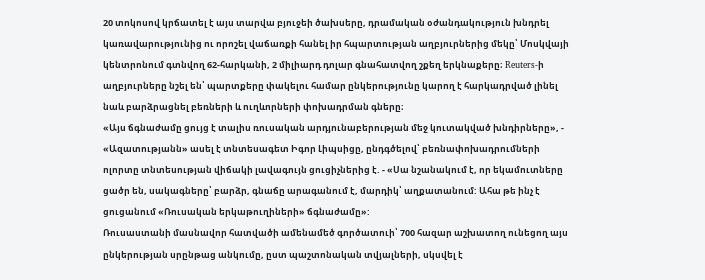20 տոկոսով կրճատել է այս տարվա բյուջեի ծախսերը, դրամական օժանդակություն խնդրել կառավարությունից ու որոշել վաճառքի հանել իր հպարտության աղբյուրներից մեկը՝ Մոսկվայի կենտրոնում գտնվող 62-հարկանի, 2 միլիարդ դոլար գնահատվող շքեղ երկնաքերը։ Reuters-ի աղբյուրները նշել են՝ պարտքերը փակելու համար ընկերությունը կարող է հարկադրված լինել նաև բարձրացնել բեռների և ուղևորների փոխադրման գները։
«Այս ճգնաժամը ցույց է տալիս ռուսական արդյունաբերության մեջ կուտակված խնդիրները», - «Ազատությանն» ասել է տնտեսագետ Իգոր Լիպսիցը, ընդգծելով՝ բեռնափոխադրումների ոլորտը տնտեսության վիճակի լավագույն ցուցիչներից է. - «Սա նշանակում է, որ եկամուտները ցածր են, սակագները՝ բարձր, գնաճը արագանում է, մարդիկ՝ աղքատանում: Ահա թե ինչ է ցուցանում «Ռուսական երկաթուղիների» ճգնաժամը»:
Ռուսաստանի մասնավոր հատվածի ամենամեծ գործատուի՝ 700 հազար աշխատող ունեցող այս ընկերության սրընթաց անկումը, ըստ պաշտոնական տվյալների, սկսվել է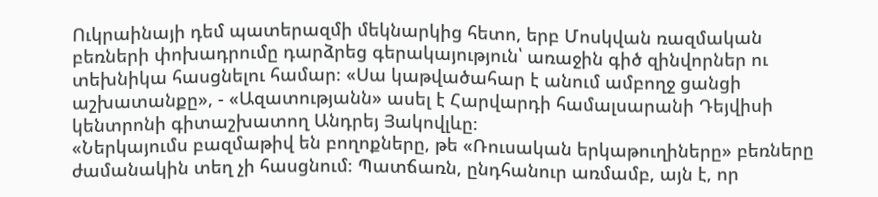Ուկրաինայի դեմ պատերազմի մեկնարկից հետո, երբ Մոսկվան ռազմական բեռների փոխադրումը դարձրեց գերակայություն՝ առաջին գիծ զինվորներ ու տեխնիկա հասցնելու համար։ «Սա կաթվածահար է անում ամբողջ ցանցի աշխատանքը», - «Ազատությանն» ասել է Հարվարդի համալսարանի Դեյվիսի կենտրոնի գիտաշխատող Անդրեյ Յակովլևը։
«Ներկայումս բազմաթիվ են բողոքները, թե «Ռուսական երկաթուղիները» բեռները ժամանակին տեղ չի հասցնում։ Պատճառն, ընդհանուր առմամբ, այն է, որ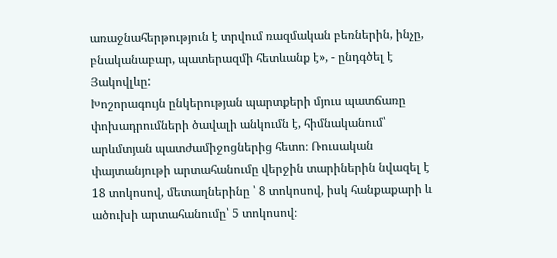առաջնահերթություն է տրվում ռազմական բեռներին, ինչը, բնականաբար, պատերազմի հետևանք է», - ընդգծել է Յակովլևը:
Խոշորագույն ընկերության պարտքերի մյուս պատճառը փոխադրումների ծավալի անկումն է, հիմնականում՝ արևմտյան պատժամիջոցներից հետո։ Ռուսական փայտանյութի արտահանումը վերջին տարիներին նվազել է 18 տոկոսով, մետաղներինը ՝ 8 տոկոսով, իսկ հանքաքարի և ածուխի արտահանումը՝ 5 տոկոսով։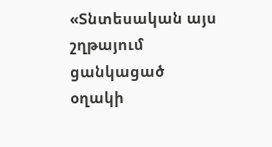«Տնտեսական այս շղթայում ցանկացած օղակի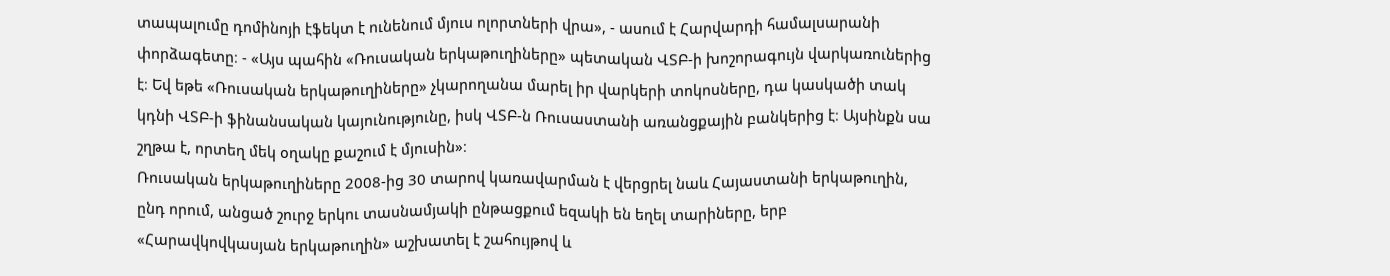տապալումը դոմինոյի էֆեկտ է ունենում մյուս ոլորտների վրա», - ասում է Հարվարդի համալսարանի փորձագետը։ - «Այս պահին «Ռուսական երկաթուղիները» պետական ՎՏԲ-ի խոշորագույն վարկառուներից է։ Եվ եթե «Ռուսական երկաթուղիները» չկարողանա մարել իր վարկերի տոկոսները, դա կասկածի տակ կդնի ՎՏԲ-ի ֆինանսական կայունությունը, իսկ ՎՏԲ-ն Ռուսաստանի առանցքային բանկերից է։ Այսինքն սա շղթա է, որտեղ մեկ օղակը քաշում է մյուսին»։
Ռուսական երկաթուղիները 2008-ից 30 տարով կառավարման է վերցրել նաև Հայաստանի երկաթուղին, ընդ որում, անցած շուրջ երկու տասնամյակի ընթացքում եզակի են եղել տարիները, երբ «Հարավկովկասյան երկաթուղին» աշխատել է շահույթով և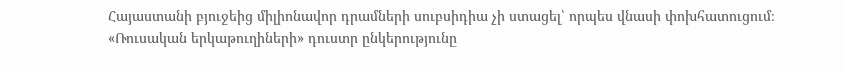Հայաստանի բյուջեից միլիոնավոր դրամների սուբսիդիա չի ստացել՝ որպես վնասի փոխհատուցում։
«Ռուսական երկաթուղիների» դուստր ընկերությունը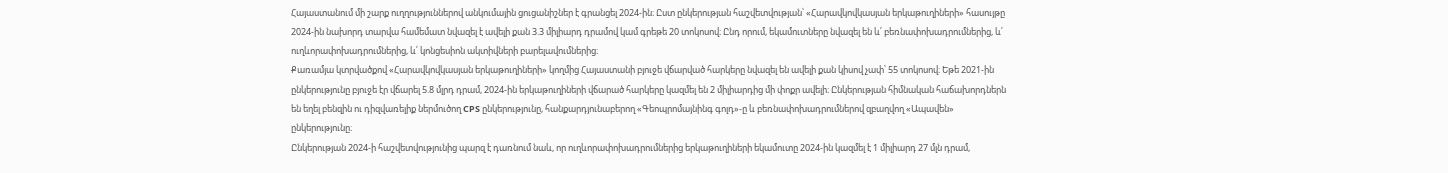Հայաստանում մի շարք ուղղություններով անկումային ցուցանիշներ է գրանցել 2024-ին։ Ըստ ընկերության հաշվետվության՝ «Հարավկովկասյան երկաթուղիների» հասույթը 2024-ին նախորդ տարվա համեմատ նվազել է ավելի քան 3.3 միլիարդ դրամով կամ գրեթե 20 տոկոսով։ Ընդ որում, եկամուտները նվազել են և՛ բեռնափոխադրումներից, և՛ ուղևորափոխադրումներից, և՛ կոնցեսիոն ակտիվների բարելավումներից։
Քառամյա կտրվածքով «Հարավկովկասյան երկաթուղիների» կողմից Հայաստանի բյուջե վճարված հարկերը նվազել են ավելի քան կիսով չափ՝ 55 տոկոսով։ Եթե 2021-ին ընկերությունը բյուջե էր վճարել 5.8 մլրդ դրամ, 2024-ին երկաթուղիների վճարած հարկերը կազմել են 2 միլիարդից մի փոքր ավելի։ Ընկերության հիմնական հաճախորդներն են եղել բենզին ու դիզվառելիք ներմուծող CPS ընկերությունը, հանքարդյունաբերող «Գեոպրոմայնինգ գոլդ»-ը և բեռնափոխադրումներով զբաղվող «Ապավեն» ընկերությունը։
Ընկերության 2024-ի հաշվետվությունից պարզ է դառնում նաև, որ ուղևորափոխադրումներից երկաթուղիների եկամուտը 2024-ին կազմել է 1 միլիարդ 27 մլն դրամ,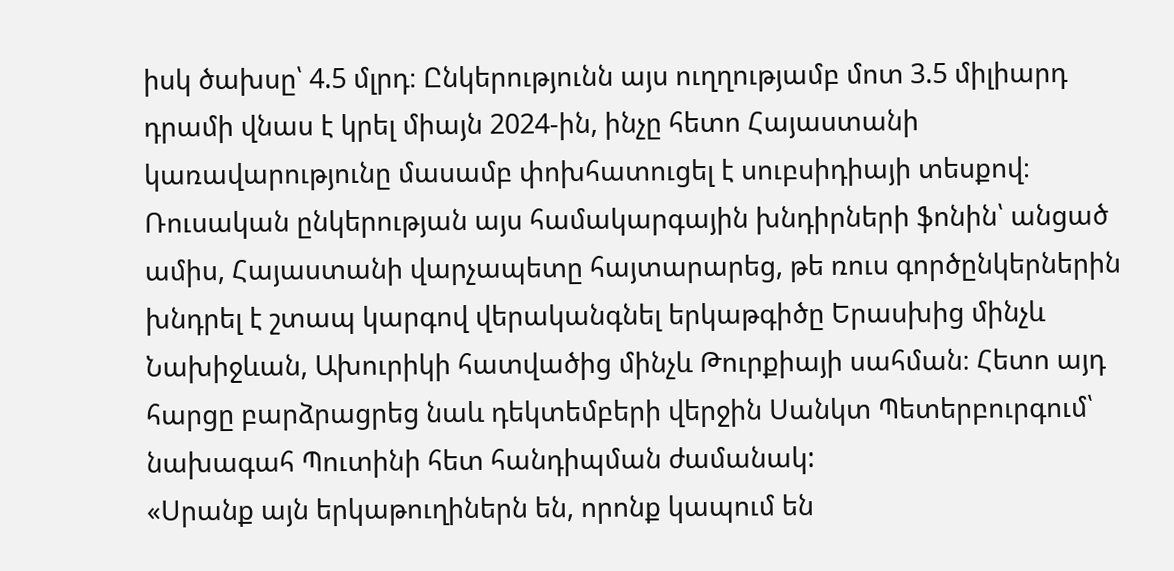իսկ ծախսը՝ 4.5 մլրդ։ Ընկերությունն այս ուղղությամբ մոտ 3.5 միլիարդ դրամի վնաս է կրել միայն 2024-ին, ինչը հետո Հայաստանի կառավարությունը մասամբ փոխհատուցել է սուբսիդիայի տեսքով։
Ռուսական ընկերության այս համակարգային խնդիրների ֆոնին՝ անցած ամիս, Հայաստանի վարչապետը հայտարարեց, թե ռուս գործընկերներին խնդրել է շտապ կարգով վերականգնել երկաթգիծը Երասխից մինչև Նախիջևան, Ախուրիկի հատվածից մինչև Թուրքիայի սահման։ Հետո այդ հարցը բարձրացրեց նաև դեկտեմբերի վերջին Սանկտ Պետերբուրգում՝ նախագահ Պուտինի հետ հանդիպման ժամանակ:
«Սրանք այն երկաթուղիներն են, որոնք կապում են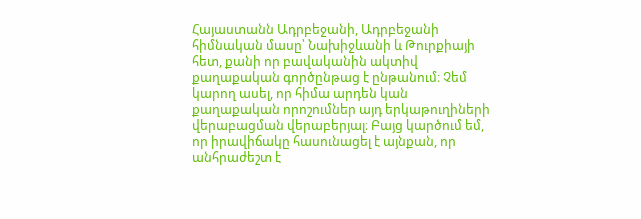Հայաստանն Ադրբեջանի, Ադրբեջանի հիմնական մասը՝ Նախիջևանի և Թուրքիայի հետ, քանի որ բավականին ակտիվ քաղաքական գործընթաց է ընթանում։ Չեմ կարող ասել, որ հիմա արդեն կան քաղաքական որոշումներ այդ երկաթուղիների վերաբացման վերաբերյալ։ Բայց կարծում եմ, որ իրավիճակը հասունացել է այնքան, որ անհրաժեշտ է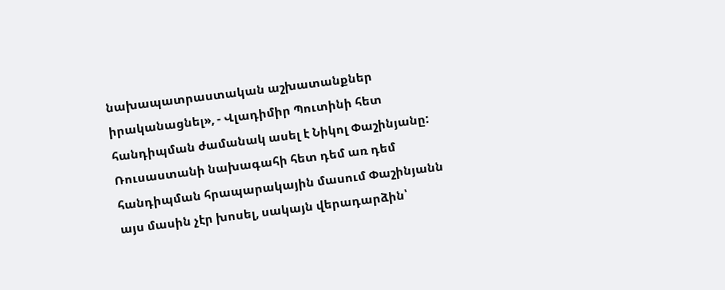նախապատրաստական աշխատանքներ իրականացնել», - Վլադիմիր Պուտինի հետ հանդիպման ժամանակ ասել է Նիկոլ Փաշինյանը:
Ռուսաստանի նախագահի հետ դեմ առ դեմ հանդիպման հրապարակային մասում Փաշինյանն այս մասին չէր խոսել, սակայն վերադարձին՝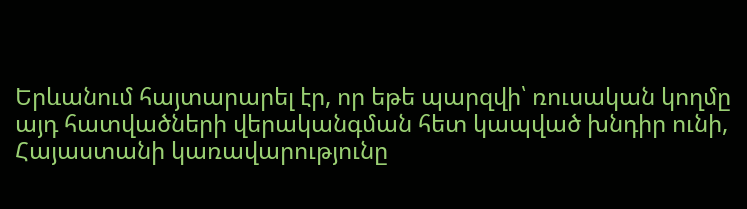Երևանում հայտարարել էր, որ եթե պարզվի՝ ռուսական կողմը այդ հատվածների վերականգման հետ կապված խնդիր ունի, Հայաստանի կառավարությունը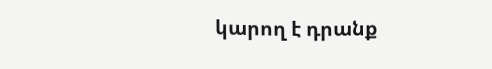կարող է դրանք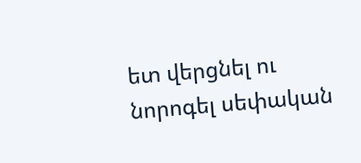ետ վերցնել ու նորոգել սեփական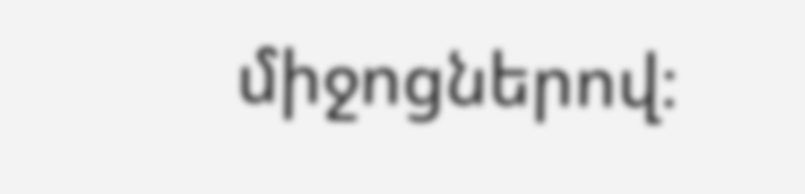միջոցներով։